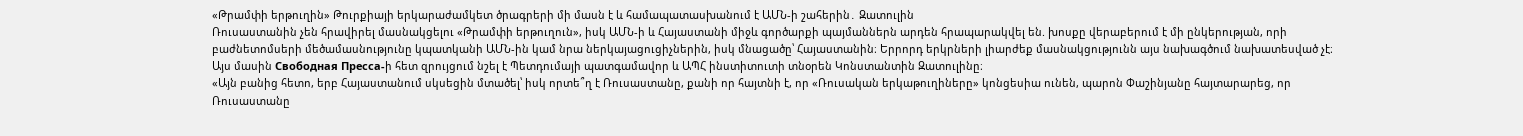«Թրամփի երթուղին» Թուրքիայի երկարաժամկետ ծրագրերի մի մասն է և համապատասխանում է ԱՄՆ-ի շահերին․ Զատուլին
Ռուսաստանին չեն հրավիրել մասնակցելու «Թրամփի երթուղուն», իսկ ԱՄՆ-ի և Հայաստանի միջև գործարքի պայմաններն արդեն հրապարակվել են. խոսքը վերաբերում է մի ընկերության, որի բաժնետոմսերի մեծամասնությունը կպատկանի ԱՄՆ-ին կամ նրա ներկայացուցիչներին, իսկ մնացածը՝ Հայաստանին։ Երրորդ երկրների լիարժեք մասնակցությունն այս նախագծում նախատեսված չէ։ Այս մասին Свободная Пресса-ի հետ զրույցում նշել է Պետդումայի պատգամավոր և ԱՊՀ ինստիտուտի տնօրեն Կոնստանտին Զատուլինը։
«Այն բանից հետո, երբ Հայաստանում սկսեցին մտածել՝ իսկ որտե՞ղ է Ռուսաստանը, քանի որ հայտնի է, որ «Ռուսական երկաթուղիները» կոնցեսիա ունեն, պարոն Փաշինյանը հայտարարեց, որ Ռուսաստանը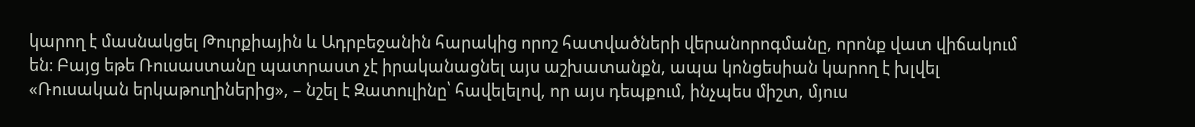կարող է մասնակցել Թուրքիային և Ադրբեջանին հարակից որոշ հատվածների վերանորոգմանը, որոնք վատ վիճակում են։ Բայց եթե Ռուսաստանը պատրաստ չէ իրականացնել այս աշխատանքն, ապա կոնցեսիան կարող է խլվել «Ռուսական երկաթուղիներից», – նշել է Զատուլինը՝ հավելելով, որ այս դեպքում, ինչպես միշտ, մյուս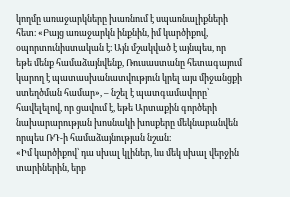կողմը առաջարկները խառնում է սպառնալիքների հետ։ «Բայց առաջարկն ինքնին, իմ կարծիքով, օպորտունիստական է։ Այն մշակված է այնպես, որ եթե մենք համաձայնվենք, Ռուսաստանը հետագայում կարող է պատասխանատվություն կրել այս միջանցքի ստեղծման համար», – նշել է պատգամավորը՝ հավելելով, որ ցավում է, եթե Արտաքին գործերի նախարարության խոսնակի խոսքերը մեկնաբանվեն որպես ՌԴ-ի համաձայնության նշան։
«Իմ կարծիքով՝ դա սխալ կլիներ, ևս մեկ սխալ վերջին տարիներին, երբ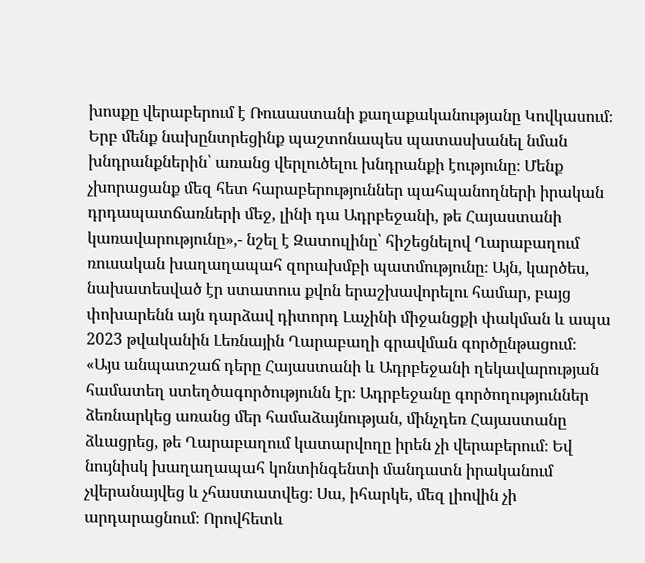խոսքը վերաբերում է Ռուսաստանի քաղաքականությանը Կովկասում։ Երբ մենք նախընտրեցինք պաշտոնապես պատասխանել նման խնդրանքներին՝ առանց վերլուծելու խնդրանքի էությունը։ Մենք չխորացանք մեզ հետ հարաբերություններ պահպանողների իրական դրդապատճառների մեջ, լինի դա Ադրբեջանի, թե Հայաստանի կառավարությունը»,- նշել է Զատուլինը՝ հիշեցնելով Ղարաբաղում ռուսական խաղաղապահ զորախմբի պատմությունը։ Այն, կարծես, նախատեսված էր ստատուս քվոն երաշխավորելու համար, բայց փոխարենն այն դարձավ դիտորդ Լաչինի միջանցքի փակման և ապա 2023 թվականին Լեռնային Ղարաբաղի գրավման գործընթացում։
«Այս անպատշաճ դերը Հայաստանի և Ադրբեջանի ղեկավարության համատեղ ստեղծագործությունն էր։ Ադրբեջանը գործողություններ ձեռնարկեց առանց մեր համաձայնության, մինչդեռ Հայաստանը ձևացրեց, թե Ղարաբաղում կատարվողը իրեն չի վերաբերում։ Եվ նույնիսկ խաղաղապահ կոնտինգենտի մանդատն իրականում չվերանայվեց և չհաստատվեց։ Սա, իհարկե, մեզ լիովին չի արդարացնում։ Որովհետև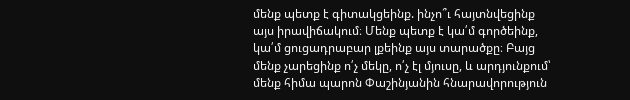մենք պետք է գիտակցեինք. ինչո՞ւ հայտնվեցինք այս իրավիճակում։ Մենք պետք է կա՛մ գործեինք, կա՛մ ցուցադրաբար լքեինք այս տարածքը։ Բայց մենք չարեցինք ո՛չ մեկը, ո՛չ էլ մյուսը, և արդյունքում՝ մենք հիմա պարոն Փաշինյանին հնարավորություն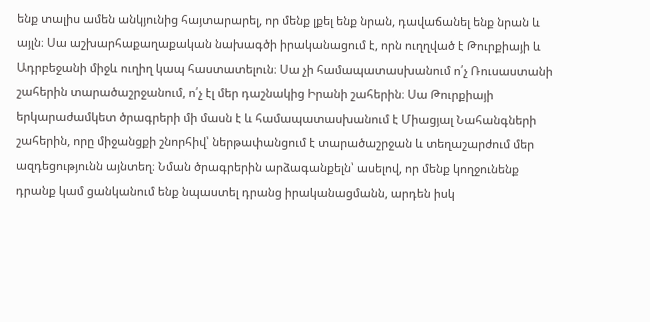ենք տալիս ամեն անկյունից հայտարարել, որ մենք լքել ենք նրան, դավաճանել ենք նրան և այլն։ Սա աշխարհաքաղաքական նախագծի իրականացում է, որն ուղղված է Թուրքիայի և Ադրբեջանի միջև ուղիղ կապ հաստատելուն։ Սա չի համապատասխանում ո՛չ Ռուսաստանի շահերին տարածաշրջանում, ո՛չ էլ մեր դաշնակից Իրանի շահերին։ Սա Թուրքիայի երկարաժամկետ ծրագրերի մի մասն է և համապատասխանում է Միացյալ Նահանգների շահերին, որը միջանցքի շնորհիվ՝ ներթափանցում է տարածաշրջան և տեղաշարժում մեր ազդեցությունն այնտեղ։ Նման ծրագրերին արձագանքելն՝ ասելով, որ մենք կողջունենք դրանք կամ ցանկանում ենք նպաստել դրանց իրականացմանն, արդեն իսկ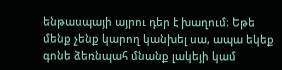ենթասպայի այրու դեր է խաղում։ Եթե մենք չենք կարող կանխել սա, ապա եկեք գոնե ձեռնպահ մնանք լակեյի կամ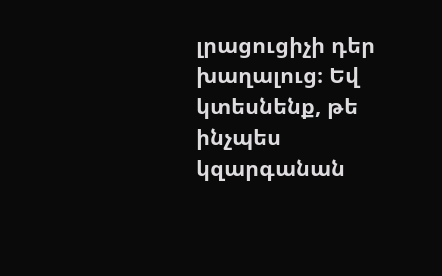լրացուցիչի դեր խաղալուց։ Եվ կտեսնենք, թե ինչպես կզարգանան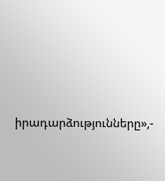իրադարձությունները»,-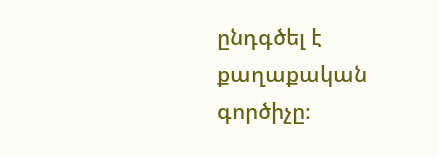ընդգծել է քաղաքական գործիչը։